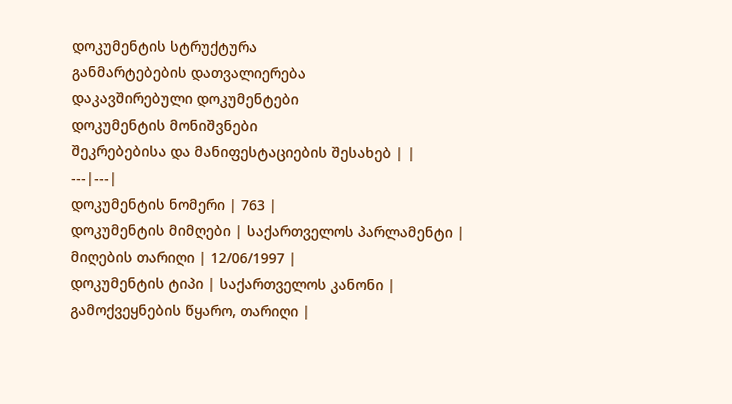დოკუმენტის სტრუქტურა
განმარტებების დათვალიერება
დაკავშირებული დოკუმენტები
დოკუმენტის მონიშვნები
შეკრებებისა და მანიფესტაციების შესახებ | |
---|---|
დოკუმენტის ნომერი | 763 |
დოკუმენტის მიმღები | საქართველოს პარლამენტი |
მიღების თარიღი | 12/06/1997 |
დოკუმენტის ტიპი | საქართველოს კანონი |
გამოქვეყნების წყარო, თარიღი |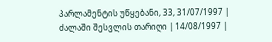პარლამენტის უწყებანი, 33, 31/07/1997 |
ძალაში შესვლის თარიღი | 14/08/1997 |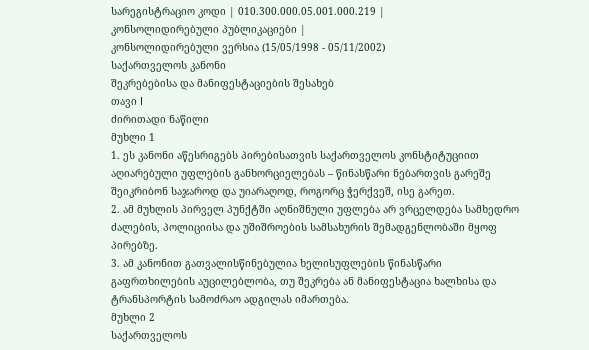სარეგისტრაციო კოდი | 010.300.000.05.001.000.219 |
კონსოლიდირებული პუბლიკაციები |
კონსოლიდირებული ვერსია (15/05/1998 - 05/11/2002)
საქართველოს კანონი
შეკრებებისა და მანიფესტაციების შესახებ
თავი I
ძირითადი ნაწილი
მუხლი 1
1. ეს კანონი აწესრიგებს პირებისათვის საქართველოს კონსტიტუციით აღიარებული უფლების განხორციელებას – წინასწარი ნებართვის გარეშე შეიკრიბონ საჯაროდ და უიარაღოდ, როგორც ჭერქვეშ, ისე გარეთ.
2. ამ მუხლის პირველ პუნქტში აღნიშნული უფლება არ ვრცელდება სამხედრო ძალების, პოლიციისა და უშიშროების სამსახურის შემადგენლობაში მყოფ პირებზე.
3. ამ კანონით გათვალისწინებულია ხელისუფლების წინასწარი გაფრთხილების აუცილებლობა, თუ შეკრება ან მანიფესტაცია ხალხისა და ტრანსპორტის სამოძრაო ადგილას იმართება.
მუხლი 2
საქართველოს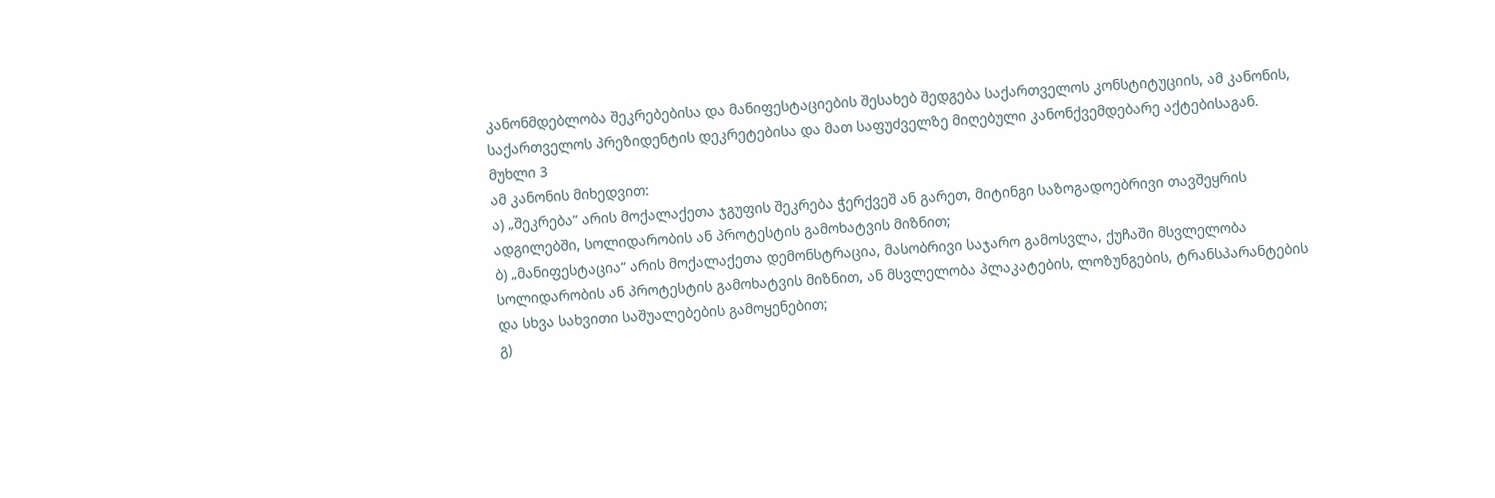კანონმდებლობა შეკრებებისა და მანიფესტაციების შესახებ შედგება საქართველოს კონსტიტუციის, ამ კანონის, საქართველოს პრეზიდენტის დეკრეტებისა და მათ საფუძველზე მიღებული კანონქვემდებარე აქტებისაგან.
მუხლი 3
ამ კანონის მიხედვით:
ა) „შეკრება“ არის მოქალაქეთა ჯგუფის შეკრება ჭერქვეშ ან გარეთ, მიტინგი საზოგადოებრივი თავშეყრის ადგილებში, სოლიდარობის ან პროტესტის გამოხატვის მიზნით;
ბ) „მანიფესტაცია“ არის მოქალაქეთა დემონსტრაცია, მასობრივი საჯარო გამოსვლა, ქუჩაში მსვლელობა სოლიდარობის ან პროტესტის გამოხატვის მიზნით, ან მსვლელობა პლაკატების, ლოზუნგების, ტრანსპარანტების და სხვა სახვითი საშუალებების გამოყენებით;
გ)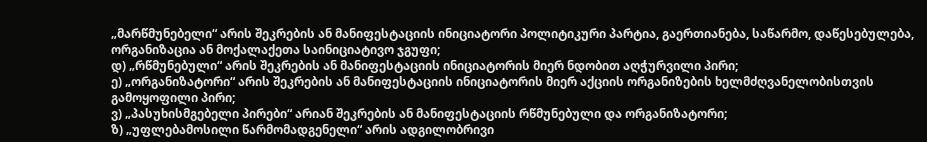„მარწმუნებელი“ არის შეკრების ან მანიფესტაციის ინიციატორი პოლიტიკური პარტია, გაერთიანება, საწარმო, დაწესებულება, ორგანიზაცია ან მოქალაქეთა საინიციატივო ჯგუფი;
დ) „რწმუნებული“ არის შეკრების ან მანიფესტაციის ინიციატორის მიერ ნდობით აღჭურვილი პირი;
ე) „ორგანიზატორი“ არის შეკრების ან მანიფესტაციის ინიციატორის მიერ აქციის ორგანიზების ხელმძღვანელობისთვის გამოყოფილი პირი;
ვ) „პასუხისმგებელი პირები“ არიან შეკრების ან მანიფესტაციის რწმუნებული და ორგანიზატორი;
ზ) „უფლებამოსილი წარმომადგენელი“ არის ადგილობრივი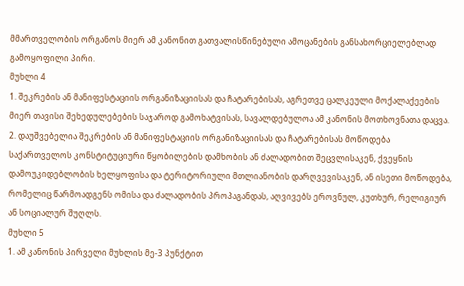მმართველობის ორგანოს მიერ ამ კანონით გათვალისწინებული ამოცანების განსახორციელებლად გამოყოფილი პირი.
მუხლი 4
1. შეკრების ან მანიფესტაციის ორგანიზაციისას და ჩატარებისას, აგრეთვე ცალკეული მოქალაქეების მიერ თავისი შეხედულებების საჯაროდ გამოხატვისას, სავალდებულოა ამ კანონის მოთხოვნათა დაცვა.
2. დაუშვებელია შეკრების ან მანიფესტაციის ორგანიზაციისას და ჩატარებისას მოწოდება საქართველოს კონსტიტუციური წყობილების დამხობის ან ძალადობით შეცვლისაკენ, ქვეყნის დამოუკიდებლობის ხელყოფისა და ტერიტორიული მთლიანობის დარღვევისაკენ, ან ისეთი მოწოდება, რომელიც წარმოადგენს ომისა და ძალადობის პროპაგანდას, აღვივებს ეროვნულ, კუთხურ, რელიგიურ ან სოციალურ შუღლს.
მუხლი 5
1. ამ კანონის პირველი მუხლის მე-3 პუნქტით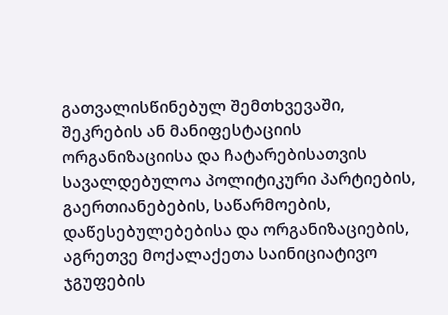გათვალისწინებულ შემთხვევაში, შეკრების ან მანიფესტაციის ორგანიზაციისა და ჩატარებისათვის სავალდებულოა პოლიტიკური პარტიების, გაერთიანებების, საწარმოების, დაწესებულებებისა და ორგანიზაციების, აგრეთვე მოქალაქეთა საინიციატივო ჯგუფების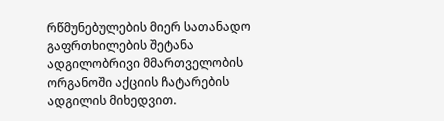რწმუნებულების მიერ სათანადო გაფრთხილების შეტანა ადგილობრივი მმართველობის ორგანოში აქციის ჩატარების ადგილის მიხედვით.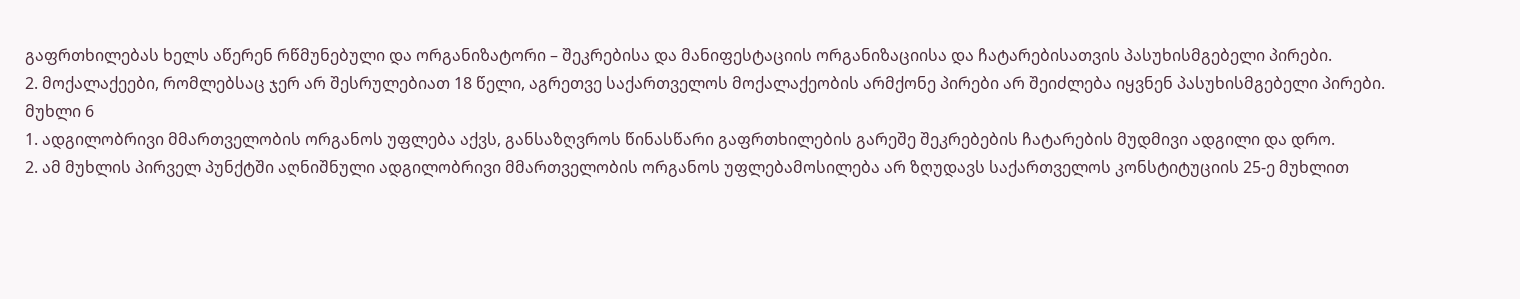გაფრთხილებას ხელს აწერენ რწმუნებული და ორგანიზატორი – შეკრებისა და მანიფესტაციის ორგანიზაციისა და ჩატარებისათვის პასუხისმგებელი პირები.
2. მოქალაქეები, რომლებსაც ჯერ არ შესრულებიათ 18 წელი, აგრეთვე საქართველოს მოქალაქეობის არმქონე პირები არ შეიძლება იყვნენ პასუხისმგებელი პირები.
მუხლი 6
1. ადგილობრივი მმართველობის ორგანოს უფლება აქვს, განსაზღვროს წინასწარი გაფრთხილების გარეშე შეკრებების ჩატარების მუდმივი ადგილი და დრო.
2. ამ მუხლის პირველ პუნქტში აღნიშნული ადგილობრივი მმართველობის ორგანოს უფლებამოსილება არ ზღუდავს საქართველოს კონსტიტუციის 25-ე მუხლით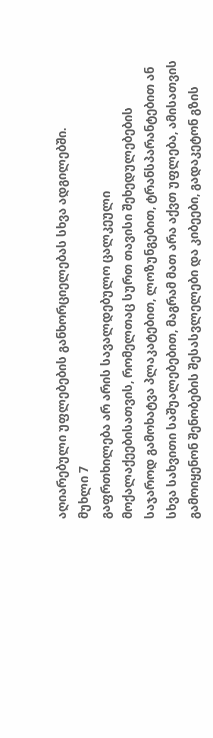აღიარებული უფლებების განხორციელებას სხვა ადგილებში.
მუხლი 7
გაფრთხილება არ არის სავალდებულო ცალკეული მოქალაქეებისათვის, რომელთაც სურთ თავისი შეხედულებების საჯაროდ გამოხატვა პლაკატებით, ლოზუნგებით, ტრანსპარანტებით ან სხვა სახვითი საშუალებებით, მაგრამ მათ არა აქვთ უფლება, ამისათვის გამოიყენონ შენობების შესასვლელები და კიბეები, გადაკეტონ გზის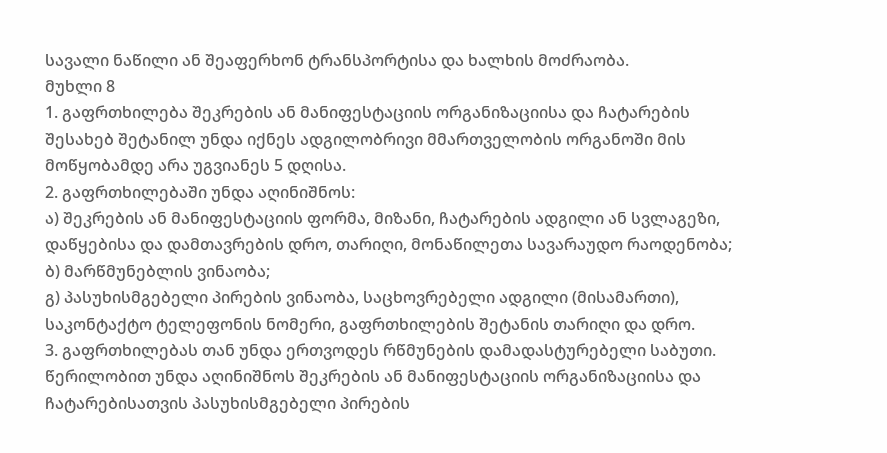სავალი ნაწილი ან შეაფერხონ ტრანსპორტისა და ხალხის მოძრაობა.
მუხლი 8
1. გაფრთხილება შეკრების ან მანიფესტაციის ორგანიზაციისა და ჩატარების შესახებ შეტანილ უნდა იქნეს ადგილობრივი მმართველობის ორგანოში მის მოწყობამდე არა უგვიანეს 5 დღისა.
2. გაფრთხილებაში უნდა აღინიშნოს:
ა) შეკრების ან მანიფესტაციის ფორმა, მიზანი, ჩატარების ადგილი ან სვლაგეზი, დაწყებისა და დამთავრების დრო, თარიღი, მონაწილეთა სავარაუდო რაოდენობა;
ბ) მარწმუნებლის ვინაობა;
გ) პასუხისმგებელი პირების ვინაობა, საცხოვრებელი ადგილი (მისამართი), საკონტაქტო ტელეფონის ნომერი, გაფრთხილების შეტანის თარიღი და დრო.
3. გაფრთხილებას თან უნდა ერთვოდეს რწმუნების დამადასტურებელი საბუთი. წერილობით უნდა აღინიშნოს შეკრების ან მანიფესტაციის ორგანიზაციისა და ჩატარებისათვის პასუხისმგებელი პირების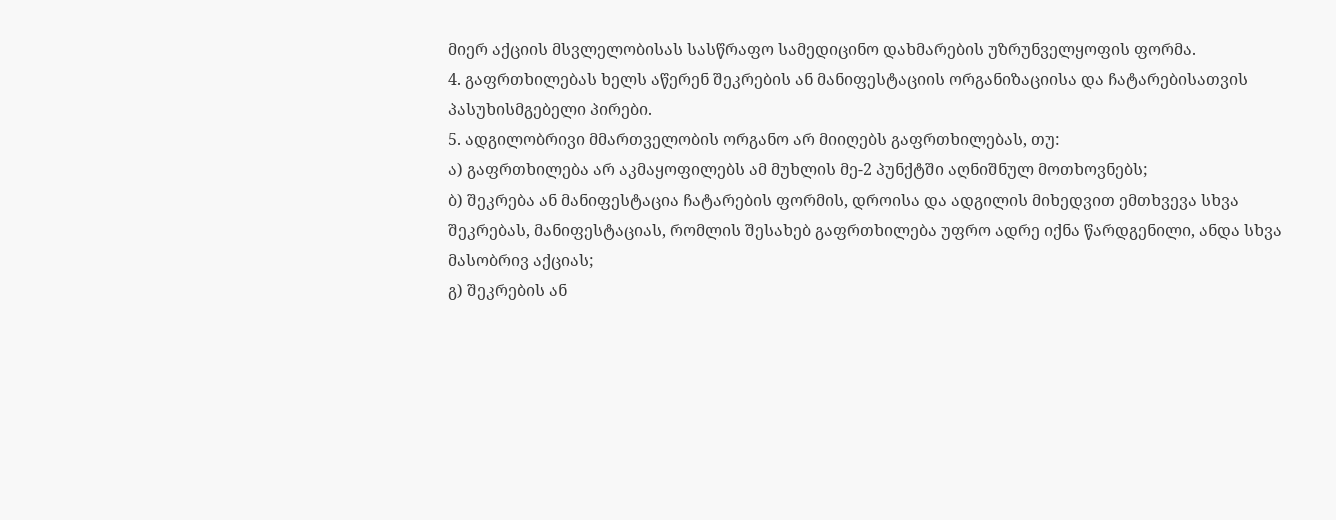მიერ აქციის მსვლელობისას სასწრაფო სამედიცინო დახმარების უზრუნველყოფის ფორმა.
4. გაფრთხილებას ხელს აწერენ შეკრების ან მანიფესტაციის ორგანიზაციისა და ჩატარებისათვის პასუხისმგებელი პირები.
5. ადგილობრივი მმართველობის ორგანო არ მიიღებს გაფრთხილებას, თუ:
ა) გაფრთხილება არ აკმაყოფილებს ამ მუხლის მე-2 პუნქტში აღნიშნულ მოთხოვნებს;
ბ) შეკრება ან მანიფესტაცია ჩატარების ფორმის, დროისა და ადგილის მიხედვით ემთხვევა სხვა შეკრებას, მანიფესტაციას, რომლის შესახებ გაფრთხილება უფრო ადრე იქნა წარდგენილი, ანდა სხვა მასობრივ აქციას;
გ) შეკრების ან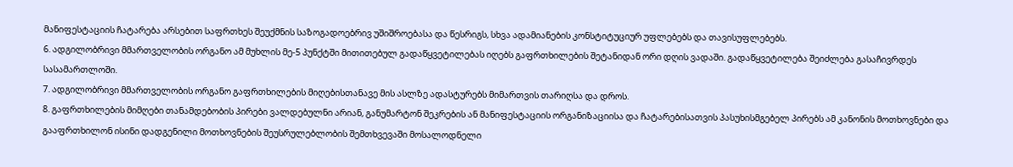მანიფესტაციის ჩატარება არსებით საფრთხეს შეუქმნის საზოგადოებრივ უშიშროებასა და წესრიგს, სხვა ადამიანების კონსტიტუციურ უფლებებს და თავისუფლებებს.
6. ადგილობრივი მმართველობის ორგანო ამ მუხლის მე-5 პუნქტში მითითებულ გადაწყვეტილებას იღებს გაფრთხილების შეტანიდან ორი დღის ვადაში. გადაწყვეტილება შეიძლება გასაჩივრდეს სასამართლოში.
7. ადგილობრივი მმართველობის ორგანო გაფრთხილების მიღებისთანავე მის ასლზე ადასტურებს მიმართვის თარიღსა და დროს.
8. გაფრთხილების მიმღები თანამდებობის პირები ვალდებულნი არიან, განუმარტონ შეკრების ან მანიფესტაციის ორგანიზაციისა და ჩატარებისათვის პასუხისმგებელ პირებს ამ კანონის მოთხოვნები და გააფრთხილონ ისინი დადგენილი მოთხოვნების შეუსრულებლობის შემთხვევაში მოსალოდნელი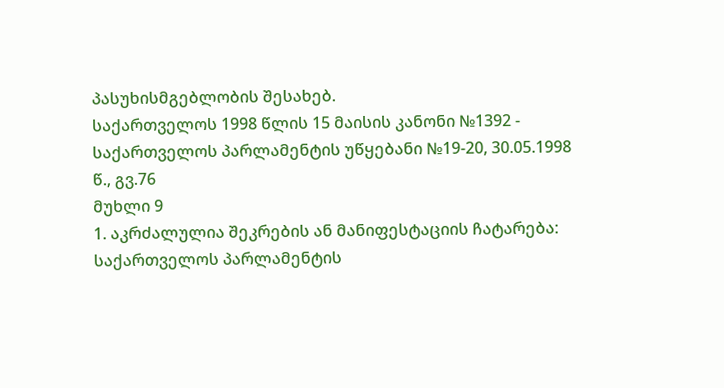პასუხისმგებლობის შესახებ.
საქართველოს 1998 წლის 15 მაისის კანონი №1392 - საქართველოს პარლამენტის უწყებანი №19-20, 30.05.1998 წ., გვ.76
მუხლი 9
1. აკრძალულია შეკრების ან მანიფესტაციის ჩატარება: საქართველოს პარლამენტის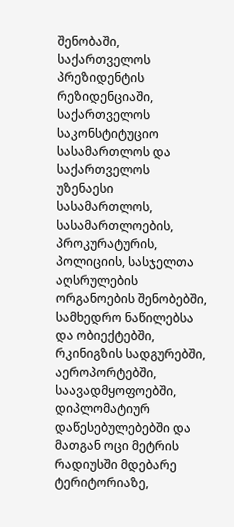შენობაში, საქართველოს პრეზიდენტის რეზიდენციაში, საქართველოს საკონსტიტუციო სასამართლოს და საქართველოს უზენაესი სასამართლოს, სასამართლოების, პროკურატურის, პოლიციის, სასჯელთა აღსრულების ორგანოების შენობებში, სამხედრო ნაწილებსა და ობიექტებში, რკინიგზის სადგურებში, აეროპორტებში, საავადმყოფოებში, დიპლომატიურ დაწესებულებებში და მათგან ოცი მეტრის რადიუსში მდებარე ტერიტორიაზე,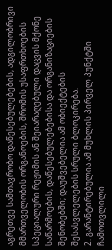აგრეთვე სამთავრობო დაწესებულებების, ადგილობრივი მმართველობის ორგანოების, შრომის უსაფრთხოების სპეციალური რეჟიმის ან შეიარაღებული დაცვის მქონე საწარმოების, დაწესებულებებისა და ორგანიზაციების შენობებში; დაუშვებელია ამ ობიექტების შესასვლელების სრული ბლოკირება.
2. გარანტირებულია ამ მუხლის პირველ პუნქტში ჩამოთვლილი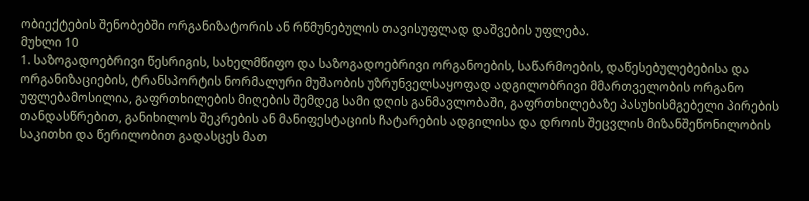ობიექტების შენობებში ორგანიზატორის ან რწმუნებულის თავისუფლად დაშვების უფლება.
მუხლი 10
1. საზოგადოებრივი წესრიგის, სახელმწიფო და საზოგადოებრივი ორგანოების, საწარმოების, დაწესებულებებისა და ორგანიზაციების, ტრანსპორტის ნორმალური მუშაობის უზრუნველსაყოფად ადგილობრივი მმართველობის ორგანო უფლებამოსილია, გაფრთხილების მიღების შემდეგ სამი დღის განმავლობაში, გაფრთხილებაზე პასუხისმგებელი პირების თანდასწრებით, განიხილოს შეკრების ან მანიფესტაციის ჩატარების ადგილისა და დროის შეცვლის მიზანშეწონილობის საკითხი და წერილობით გადასცეს მათ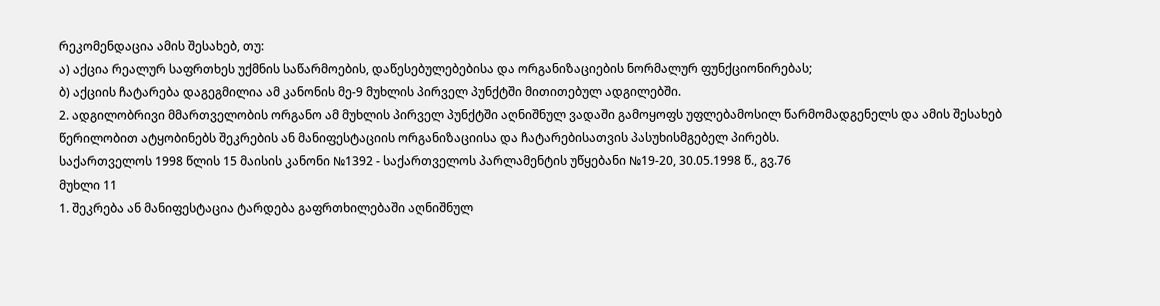რეკომენდაცია ამის შესახებ, თუ:
ა) აქცია რეალურ საფრთხეს უქმნის საწარმოების, დაწესებულებებისა და ორგანიზაციების ნორმალურ ფუნქციონირებას;
ბ) აქციის ჩატარება დაგეგმილია ამ კანონის მე-9 მუხლის პირველ პუნქტში მითითებულ ადგილებში.
2. ადგილობრივი მმართველობის ორგანო ამ მუხლის პირველ პუნქტში აღნიშნულ ვადაში გამოყოფს უფლებამოსილ წარმომადგენელს და ამის შესახებ წერილობით ატყობინებს შეკრების ან მანიფესტაციის ორგანიზაციისა და ჩატარებისათვის პასუხისმგებელ პირებს.
საქართველოს 1998 წლის 15 მაისის კანონი №1392 - საქართველოს პარლამენტის უწყებანი №19-20, 30.05.1998 წ., გვ.76
მუხლი 11
1. შეკრება ან მანიფესტაცია ტარდება გაფრთხილებაში აღნიშნულ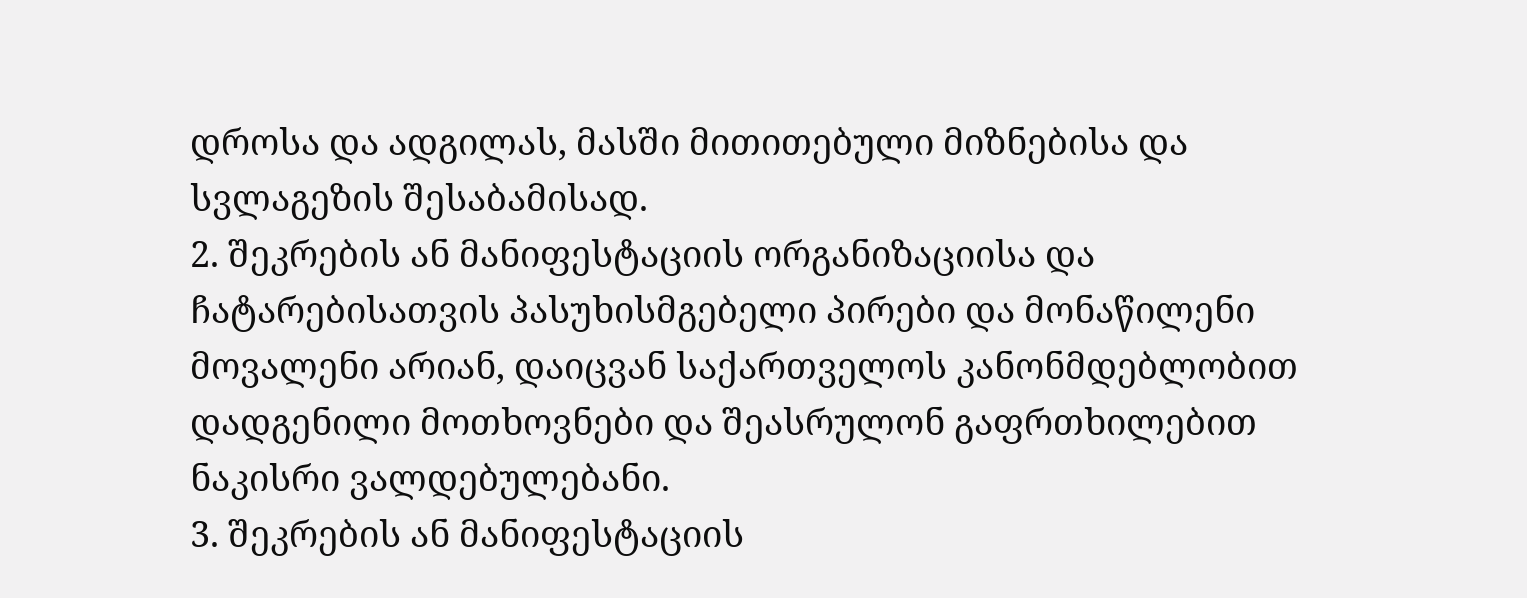დროსა და ადგილას, მასში მითითებული მიზნებისა და სვლაგეზის შესაბამისად.
2. შეკრების ან მანიფესტაციის ორგანიზაციისა და ჩატარებისათვის პასუხისმგებელი პირები და მონაწილენი მოვალენი არიან, დაიცვან საქართველოს კანონმდებლობით დადგენილი მოთხოვნები და შეასრულონ გაფრთხილებით ნაკისრი ვალდებულებანი.
3. შეკრების ან მანიფესტაციის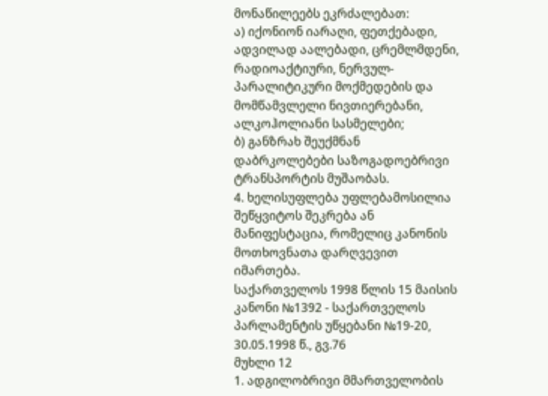მონაწილეებს ეკრძალებათ:
ა) იქონიონ იარაღი, ფეთქებადი, ადვილად აალებადი, ცრემლმდენი, რადიოაქტიური, ნერვულ-პარალიტიკური მოქმედების და მომწამვლელი ნივთიერებანი, ალკოჰოლიანი სასმელები;
ბ) განზრახ შეუქმნან დაბრკოლებები საზოგადოებრივი ტრანსპორტის მუშაობას.
4. ხელისუფლება უფლებამოსილია შეწყვიტოს შეკრება ან მანიფესტაცია, რომელიც კანონის მოთხოვნათა დარღვევით იმართება.
საქართველოს 1998 წლის 15 მაისის კანონი №1392 - საქართველოს პარლამენტის უწყებანი №19-20, 30.05.1998 წ., გვ.76
მუხლი 12
1. ადგილობრივი მმართველობის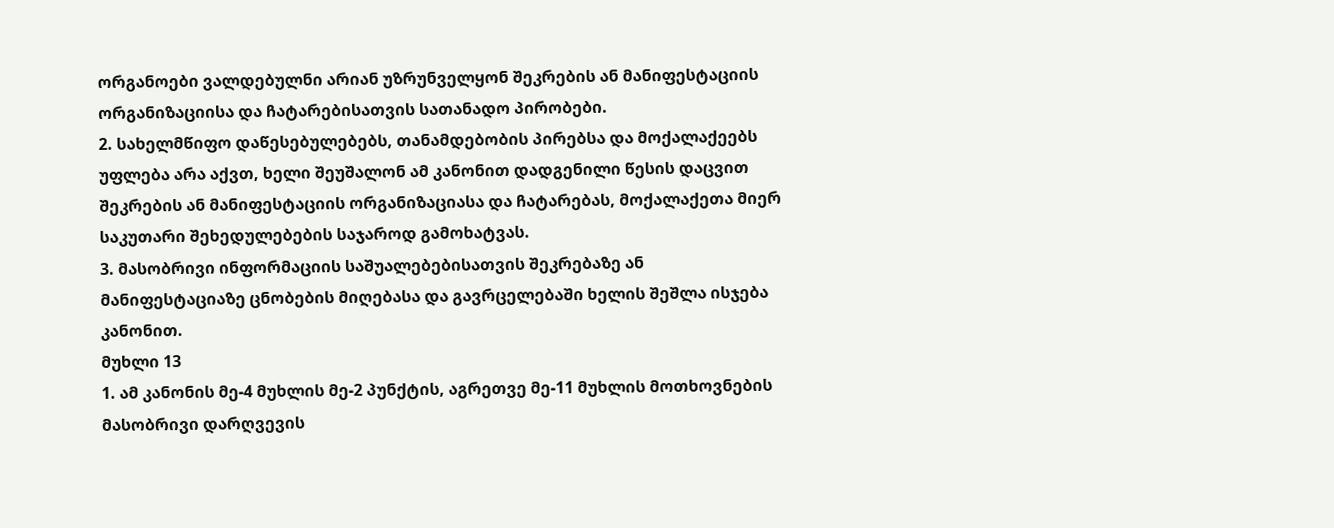ორგანოები ვალდებულნი არიან უზრუნველყონ შეკრების ან მანიფესტაციის ორგანიზაციისა და ჩატარებისათვის სათანადო პირობები.
2. სახელმწიფო დაწესებულებებს, თანამდებობის პირებსა და მოქალაქეებს უფლება არა აქვთ, ხელი შეუშალონ ამ კანონით დადგენილი წესის დაცვით შეკრების ან მანიფესტაციის ორგანიზაციასა და ჩატარებას, მოქალაქეთა მიერ საკუთარი შეხედულებების საჯაროდ გამოხატვას.
3. მასობრივი ინფორმაციის საშუალებებისათვის შეკრებაზე ან მანიფესტაციაზე ცნობების მიღებასა და გავრცელებაში ხელის შეშლა ისჯება კანონით.
მუხლი 13
1. ამ კანონის მე-4 მუხლის მე-2 პუნქტის, აგრეთვე მე-11 მუხლის მოთხოვნების მასობრივი დარღვევის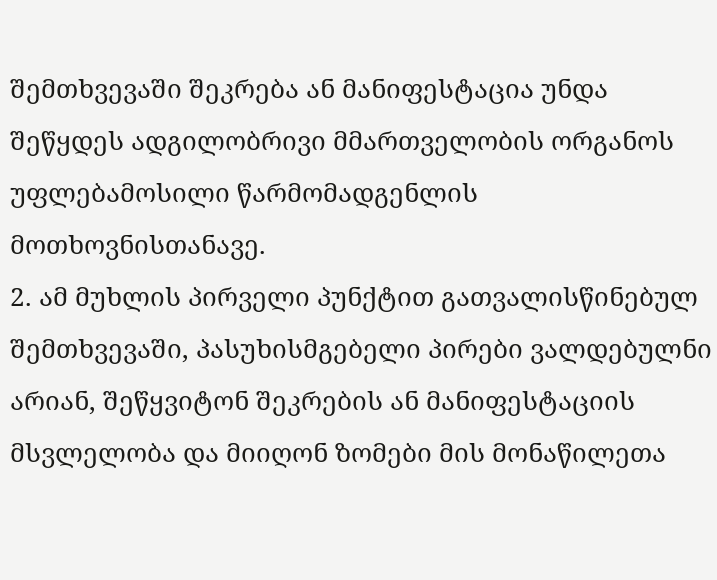შემთხვევაში შეკრება ან მანიფესტაცია უნდა შეწყდეს ადგილობრივი მმართველობის ორგანოს უფლებამოსილი წარმომადგენლის მოთხოვნისთანავე.
2. ამ მუხლის პირველი პუნქტით გათვალისწინებულ შემთხვევაში, პასუხისმგებელი პირები ვალდებულნი არიან, შეწყვიტონ შეკრების ან მანიფესტაციის მსვლელობა და მიიღონ ზომები მის მონაწილეთა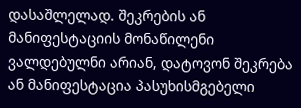დასაშლელად. შეკრების ან მანიფესტაციის მონაწილენი ვალდებულნი არიან, დატოვონ შეკრება ან მანიფესტაცია პასუხისმგებელი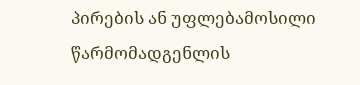პირების ან უფლებამოსილი წარმომადგენლის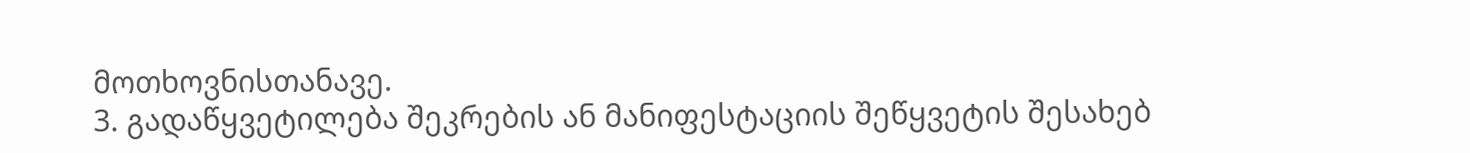მოთხოვნისთანავე.
3. გადაწყვეტილება შეკრების ან მანიფესტაციის შეწყვეტის შესახებ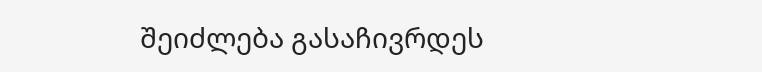შეიძლება გასაჩივრდეს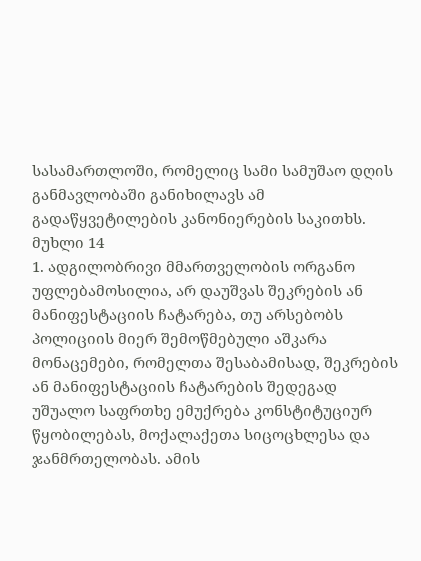სასამართლოში, რომელიც სამი სამუშაო დღის განმავლობაში განიხილავს ამ გადაწყვეტილების კანონიერების საკითხს.
მუხლი 14
1. ადგილობრივი მმართველობის ორგანო უფლებამოსილია, არ დაუშვას შეკრების ან მანიფესტაციის ჩატარება, თუ არსებობს პოლიციის მიერ შემოწმებული აშკარა მონაცემები, რომელთა შესაბამისად, შეკრების ან მანიფესტაციის ჩატარების შედეგად უშუალო საფრთხე ემუქრება კონსტიტუციურ წყობილებას, მოქალაქეთა სიცოცხლესა და ჯანმრთელობას. ამის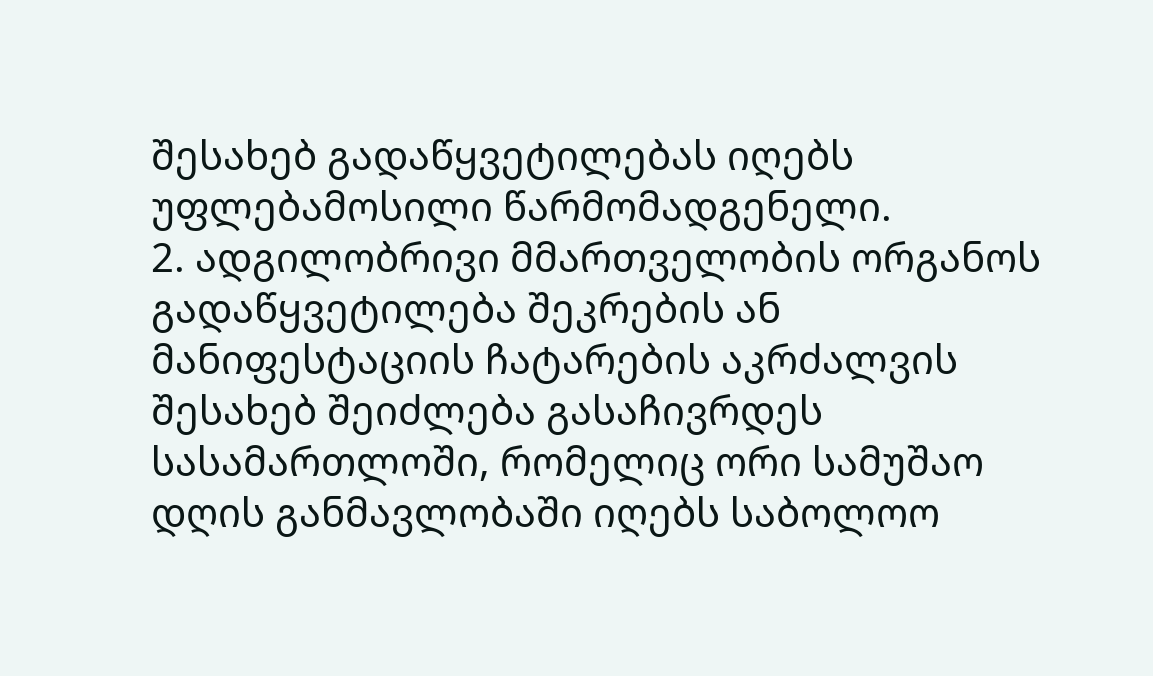შესახებ გადაწყვეტილებას იღებს უფლებამოსილი წარმომადგენელი.
2. ადგილობრივი მმართველობის ორგანოს გადაწყვეტილება შეკრების ან მანიფესტაციის ჩატარების აკრძალვის შესახებ შეიძლება გასაჩივრდეს სასამართლოში, რომელიც ორი სამუშაო დღის განმავლობაში იღებს საბოლოო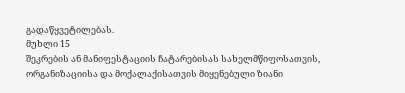გადაწყვეტილებას.
მუხლი 15
შეკრების ან მანიფესტაციის ჩატარებისას სახელმწიფოსათვის, ორგანიზაციისა და მოქალაქისათვის მიყენებული ზიანი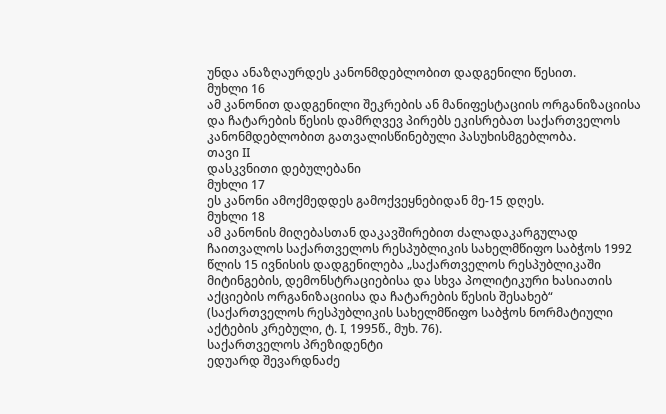უნდა ანაზღაურდეს კანონმდებლობით დადგენილი წესით.
მუხლი 16
ამ კანონით დადგენილი შეკრების ან მანიფესტაციის ორგანიზაციისა და ჩატარების წესის დამრღვევ პირებს ეკისრებათ საქართველოს კანონმდებლობით გათვალისწინებული პასუხისმგებლობა.
თავი II
დასკვნითი დებულებანი
მუხლი 17
ეს კანონი ამოქმედდეს გამოქვეყნებიდან მე-15 დღეს.
მუხლი 18
ამ კანონის მიღებასთან დაკავშირებით ძალადაკარგულად ჩაითვალოს საქართველოს რესპუბლიკის სახელმწიფო საბჭოს 1992 წლის 15 ივნისის დადგენილება „საქართველოს რესპუბლიკაში მიტინგების, დემონსტრაციებისა და სხვა პოლიტიკური ხასიათის აქციების ორგანიზაციისა და ჩატარების წესის შესახებ“ (საქართველოს რესპუბლიკის სახელმწიფო საბჭოს ნორმატიული აქტების კრებული, ტ. I, 1995წ., მუხ. 76).
საქართველოს პრეზიდენტი
ედუარდ შევარდნაძე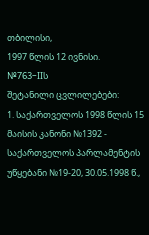თბილისი,
1997 წლის 12 ივნისი.
№763–IIს
შეტანილი ცვლილებები:
1. საქართველოს 1998 წლის 15 მაისის კანონი №1392 - საქართველოს პარლამენტის უწყებანი №19-20, 30.05.1998 წ.,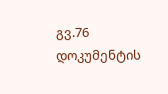გვ.76
დოკუმენტის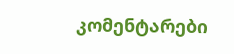კომენტარები